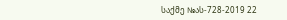საქმე №ას-728-2019 22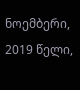ნოემბერი, 2019 წელი,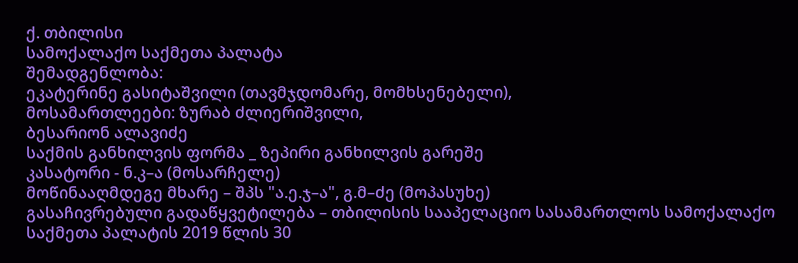ქ. თბილისი
სამოქალაქო საქმეთა პალატა
შემადგენლობა:
ეკატერინე გასიტაშვილი (თავმჯდომარე, მომხსენებელი),
მოსამართლეები: ზურაბ ძლიერიშვილი,
ბესარიონ ალავიძე
საქმის განხილვის ფორმა _ ზეპირი განხილვის გარეშე
კასატორი - ნ.კ–ა (მოსარჩელე)
მოწინააღმდეგე მხარე – შპს "ა.ე.ჯ–ა", გ.მ–ძე (მოპასუხე)
გასაჩივრებული გადაწყვეტილება – თბილისის სააპელაციო სასამართლოს სამოქალაქო საქმეთა პალატის 2019 წლის 30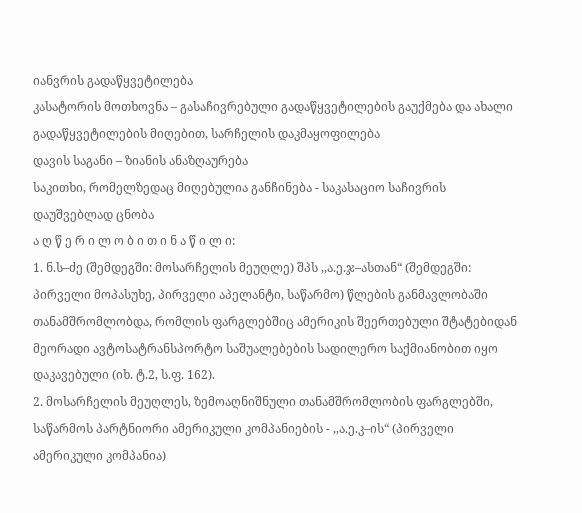იანვრის გადაწყვეტილება
კასატორის მოთხოვნა – გასაჩივრებული გადაწყვეტილების გაუქმება და ახალი გადაწყვეტილების მიღებით, სარჩელის დაკმაყოფილება
დავის საგანი – ზიანის ანაზღაურება
საკითხი, რომელზედაც მიღებულია განჩინება - საკასაციო საჩივრის დაუშვებლად ცნობა
ა ღ წ ე რ ი ლ ო ბ ი თ ი ნ ა წ ი ლ ი:
1. ნ.ს–ძე (შემდეგში: მოსარჩელის მეუღლე) შპს ,,ა.ე.ჯ–ასთან“ (შემდეგში: პირველი მოპასუხე, პირველი აპელანტი, საწარმო) წლების განმავლობაში თანამშრომლობდა, რომლის ფარგლებშიც ამერიკის შეერთებული შტატებიდან მეორადი ავტოსატრანსპორტო საშუალებების სადილერო საქმიანობით იყო დაკავებული (იხ. ტ.2, ს.ფ. 162).
2. მოსარჩელის მეუღლეს, ზემოაღნიშნული თანამშრომლობის ფარგლებში, საწარმოს პარტნიორი ამერიკული კომპანიების - ,,ა.ე.კ–ის“ (პირველი ამერიკული კომპანია)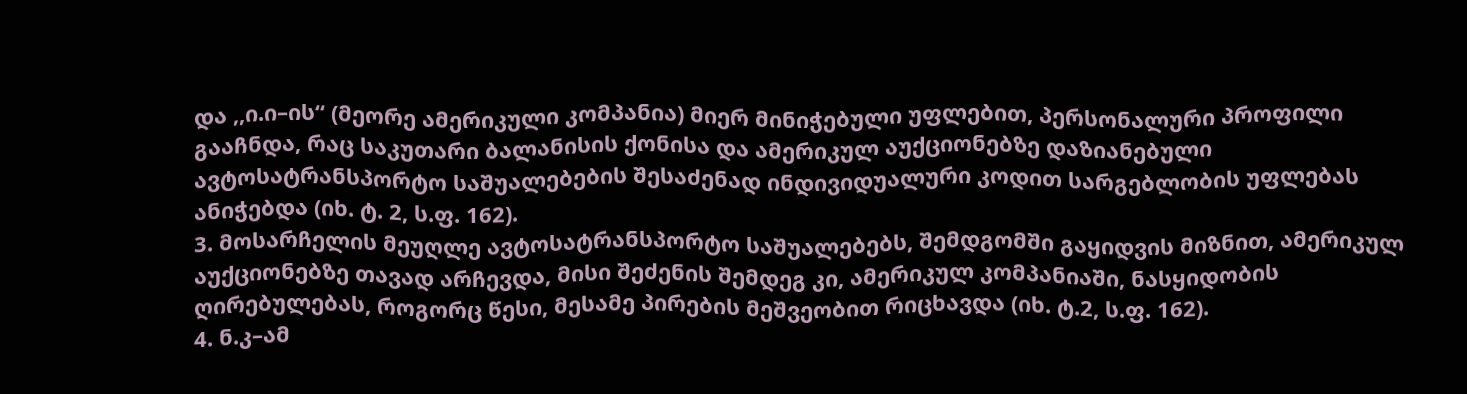და ,,ი.ი–ის“ (მეორე ამერიკული კომპანია) მიერ მინიჭებული უფლებით, პერსონალური პროფილი გააჩნდა, რაც საკუთარი ბალანისის ქონისა და ამერიკულ აუქციონებზე დაზიანებული ავტოსატრანსპორტო საშუალებების შესაძენად ინდივიდუალური კოდით სარგებლობის უფლებას ანიჭებდა (იხ. ტ. 2, ს.ფ. 162).
3. მოსარჩელის მეუღლე ავტოსატრანსპორტო საშუალებებს, შემდგომში გაყიდვის მიზნით, ამერიკულ აუქციონებზე თავად არჩევდა, მისი შეძენის შემდეგ კი, ამერიკულ კომპანიაში, ნასყიდობის ღირებულებას, როგორც წესი, მესამე პირების მეშვეობით რიცხავდა (იხ. ტ.2, ს.ფ. 162).
4. ნ.კ–ამ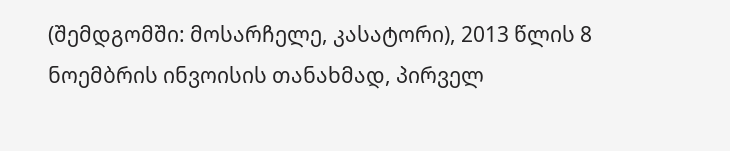(შემდგომში: მოსარჩელე, კასატორი), 2013 წლის 8 ნოემბრის ინვოისის თანახმად, პირველ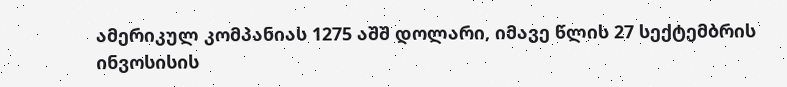ამერიკულ კომპანიას 1275 აშშ დოლარი, იმავე წლის 27 სექტემბრის ინვოსისის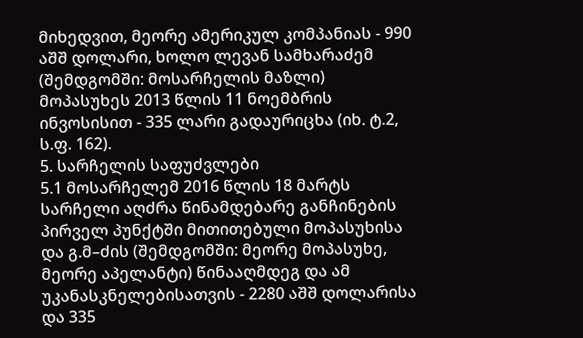მიხედვით, მეორე ამერიკულ კომპანიას - 990 აშშ დოლარი, ხოლო ლევან სამხარაძემ (შემდგომში: მოსარჩელის მაზლი) მოპასუხეს 2013 წლის 11 ნოემბრის ინვოსისით - 335 ლარი გადაურიცხა (იხ. ტ.2, ს.ფ. 162).
5. სარჩელის საფუძვლები
5.1 მოსარჩელემ 2016 წლის 18 მარტს სარჩელი აღძრა წინამდებარე განჩინების პირველ პუნქტში მითითებული მოპასუხისა და გ.მ–ძის (შემდგომში: მეორე მოპასუხე, მეორე აპელანტი) წინააღმდეგ და ამ უკანასკნელებისათვის - 2280 აშშ დოლარისა და 335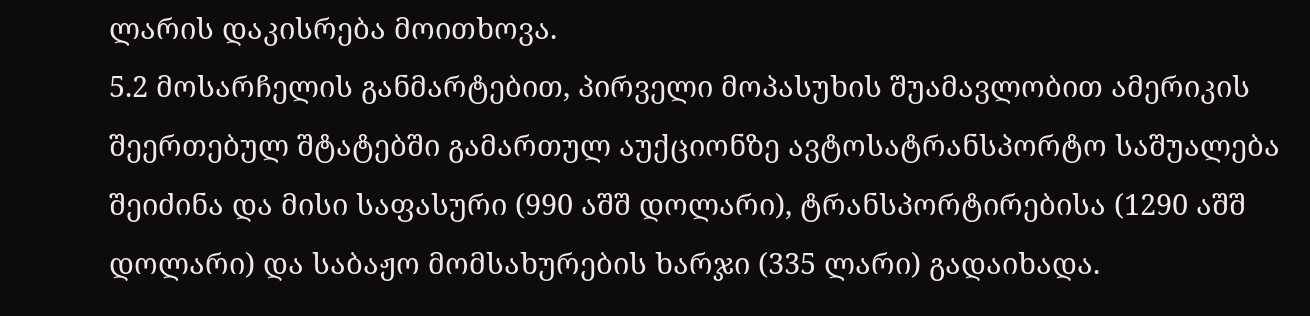ლარის დაკისრება მოითხოვა.
5.2 მოსარჩელის განმარტებით, პირველი მოპასუხის შუამავლობით ამერიკის შეერთებულ შტატებში გამართულ აუქციონზე ავტოსატრანსპორტო საშუალება შეიძინა და მისი საფასური (990 აშშ დოლარი), ტრანსპორტირებისა (1290 აშშ დოლარი) და საბაჟო მომსახურების ხარჯი (335 ლარი) გადაიხადა.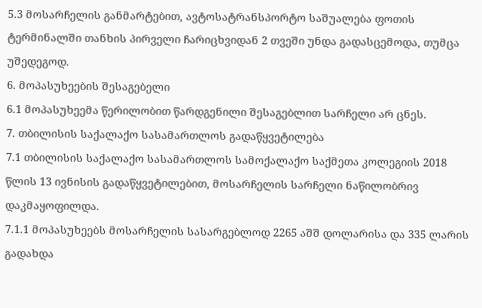5.3 მოსარჩელის განმარტებით, ავტოსატრანსპორტო საშუალება ფოთის ტერმინალში თანხის პირველი ჩარიცხვიდან 2 თვეში უნდა გადასცემოდა, თუმცა უშედეგოდ.
6. მოპასუხეების შესაგებელი
6.1 მოპასუხეემა წერილობით წარდგენილი შესაგებლით სარჩელი არ ცნეს.
7. თბილისის საქალაქო სასამართლოს გადაწყვეტილება
7.1 თბილისის საქალაქო სასამართლოს სამოქალაქო საქმეთა კოლეგიის 2018 წლის 13 ივნისის გადაწყვეტილებით, მოსარჩელის სარჩელი ნაწილობრივ დაკმაყოფილდა.
7.1.1 მოპასუხეებს მოსარჩელის სასარგებლოდ 2265 აშშ დოლარისა და 335 ლარის გადახდა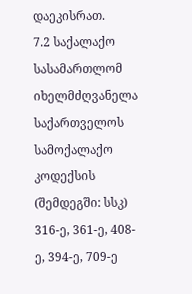დაეკისრათ.
7.2 საქალაქო სასამართლომ იხელმძღვანელა საქართველოს სამოქალაქო კოდექსის (შემდეგში: სსკ) 316-ე, 361-ე, 408-ე, 394-ე, 709-ე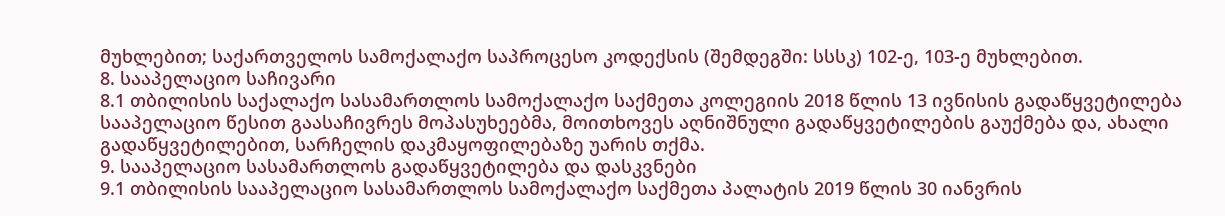მუხლებით; საქართველოს სამოქალაქო საპროცესო კოდექსის (შემდეგში: სსსკ) 102-ე, 103-ე მუხლებით.
8. სააპელაციო საჩივარი
8.1 თბილისის საქალაქო სასამართლოს სამოქალაქო საქმეთა კოლეგიის 2018 წლის 13 ივნისის გადაწყვეტილება სააპელაციო წესით გაასაჩივრეს მოპასუხეებმა, მოითხოვეს აღნიშნული გადაწყვეტილების გაუქმება და, ახალი გადაწყვეტილებით, სარჩელის დაკმაყოფილებაზე უარის თქმა.
9. სააპელაციო სასამართლოს გადაწყვეტილება და დასკვნები
9.1 თბილისის სააპელაციო სასამართლოს სამოქალაქო საქმეთა პალატის 2019 წლის 30 იანვრის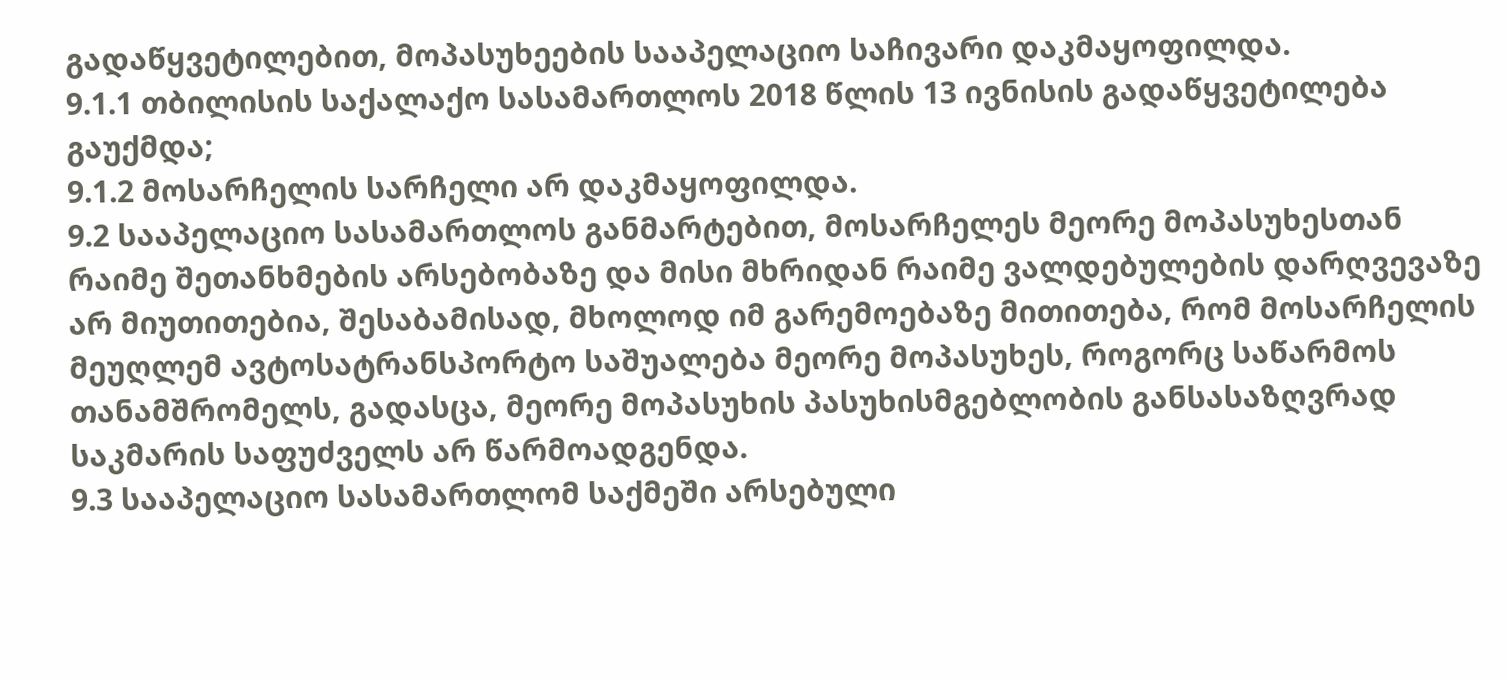გადაწყვეტილებით, მოპასუხეების სააპელაციო საჩივარი დაკმაყოფილდა.
9.1.1 თბილისის საქალაქო სასამართლოს 2018 წლის 13 ივნისის გადაწყვეტილება გაუქმდა;
9.1.2 მოსარჩელის სარჩელი არ დაკმაყოფილდა.
9.2 სააპელაციო სასამართლოს განმარტებით, მოსარჩელეს მეორე მოპასუხესთან რაიმე შეთანხმების არსებობაზე და მისი მხრიდან რაიმე ვალდებულების დარღვევაზე არ მიუთითებია, შესაბამისად, მხოლოდ იმ გარემოებაზე მითითება, რომ მოსარჩელის მეუღლემ ავტოსატრანსპორტო საშუალება მეორე მოპასუხეს, როგორც საწარმოს თანამშრომელს, გადასცა, მეორე მოპასუხის პასუხისმგებლობის განსასაზღვრად საკმარის საფუძველს არ წარმოადგენდა.
9.3 სააპელაციო სასამართლომ საქმეში არსებული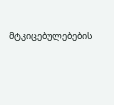მტკიცებულებების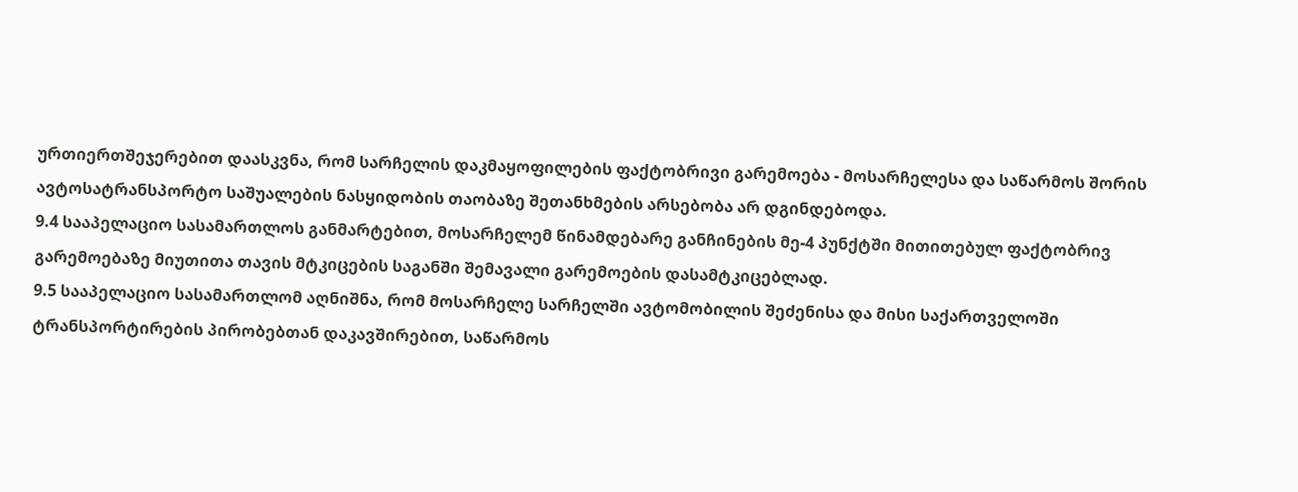ურთიერთშეჯერებით დაასკვნა, რომ სარჩელის დაკმაყოფილების ფაქტობრივი გარემოება - მოსარჩელესა და საწარმოს შორის ავტოსატრანსპორტო საშუალების ნასყიდობის თაობაზე შეთანხმების არსებობა არ დგინდებოდა.
9.4 სააპელაციო სასამართლოს განმარტებით, მოსარჩელემ წინამდებარე განჩინების მე-4 პუნქტში მითითებულ ფაქტობრივ გარემოებაზე მიუთითა თავის მტკიცების საგანში შემავალი გარემოების დასამტკიცებლად.
9.5 სააპელაციო სასამართლომ აღნიშნა, რომ მოსარჩელე სარჩელში ავტომობილის შეძენისა და მისი საქართველოში ტრანსპორტირების პირობებთან დაკავშირებით, საწარმოს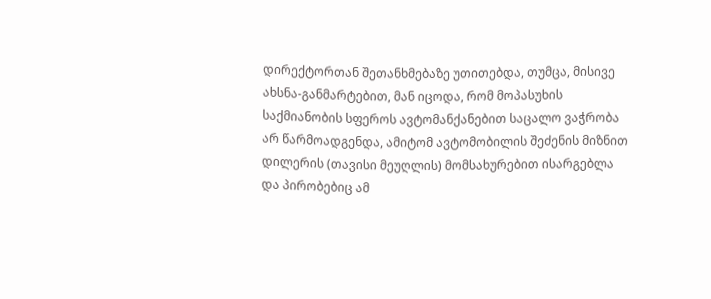დირექტორთან შეთანხმებაზე უთითებდა, თუმცა, მისივე ახსნა-განმარტებით, მან იცოდა, რომ მოპასუხის საქმიანობის სფეროს ავტომანქანებით საცალო ვაჭრობა არ წარმოადგენდა, ამიტომ ავტომობილის შეძენის მიზნით დილერის (თავისი მეუღლის) მომსახურებით ისარგებლა და პირობებიც ამ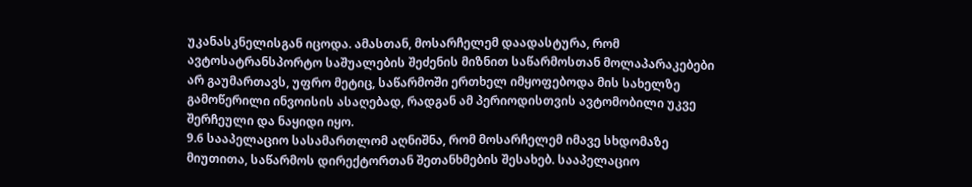უკანასკნელისგან იცოდა. ამასთან, მოსარჩელემ დაადასტურა, რომ ავტოსატრანსპორტო საშუალების შეძენის მიზნით საწარმოსთან მოლაპარაკებები არ გაუმართავს, უფრო მეტიც, საწარმოში ერთხელ იმყოფებოდა მის სახელზე გამოწერილი ინვოისის ასაღებად, რადგან ამ პერიოდისთვის ავტომობილი უკვე შერჩეული და ნაყიდი იყო.
9.6 სააპელაციო სასამართლომ აღნიშნა, რომ მოსარჩელემ იმავე სხდომაზე მიუთითა, საწარმოს დირექტორთან შეთანხმების შესახებ. სააპელაციო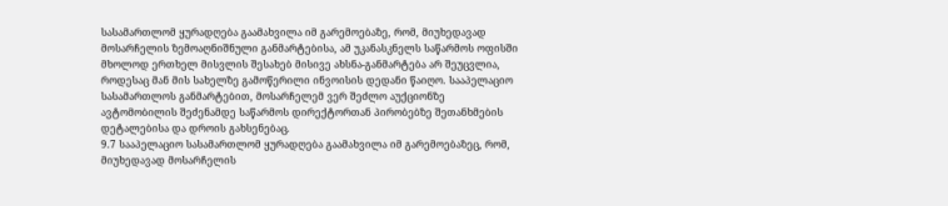სასამართლომ ყურადღება გაამახვილა იმ გარემოებაზე, რომ, მიუხედავად მოსარჩელის ზემოაღნიშნული განმარტებისა, ამ უკანასკნელს საწარმოს ოფისში მხოლოდ ერთხელ მისვლის შესახებ მისივე ახსნა-განმარტება არ შეუცვლია, როდესაც მან მის სახელზე გამოწერილი ინვოისის დედანი წაიღო. სააპელაციო სასამართლოს განმარტებით, მოსარჩელემ ვერ შეძლო აუქციონზე ავტომობილის შეძენამდე საწარმოს დირექტორთან პირობებზე შეთანხმების დეტალებისა და დროის გახსენებაც.
9.7 სააპელაციო სასამართლომ ყურადღება გაამახვილა იმ გარემოებაზეც, რომ, მიუხედავად მოსარჩელის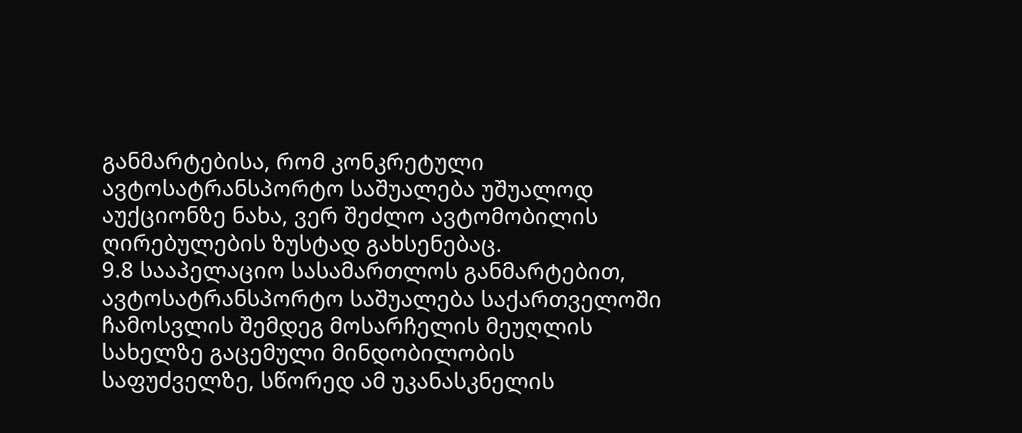განმარტებისა, რომ კონკრეტული ავტოსატრანსპორტო საშუალება უშუალოდ აუქციონზე ნახა, ვერ შეძლო ავტომობილის ღირებულების ზუსტად გახსენებაც.
9.8 სააპელაციო სასამართლოს განმარტებით, ავტოსატრანსპორტო საშუალება საქართველოში ჩამოსვლის შემდეგ მოსარჩელის მეუღლის სახელზე გაცემული მინდობილობის საფუძველზე, სწორედ ამ უკანასკნელის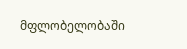მფლობელობაში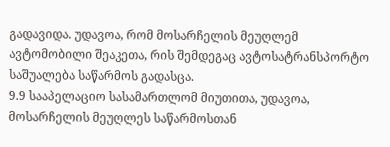გადავიდა. უდავოა, რომ მოსარჩელის მეუღლემ ავტომობილი შეაკეთა, რის შემდეგაც ავტოსატრანსპორტო საშუალება საწარმოს გადასცა.
9.9 სააპელაციო სასამართლომ მიუთითა, უდავოა, მოსარჩელის მეუღლეს საწარმოსთან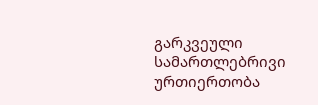გარკვეული სამართლებრივი ურთიერთობა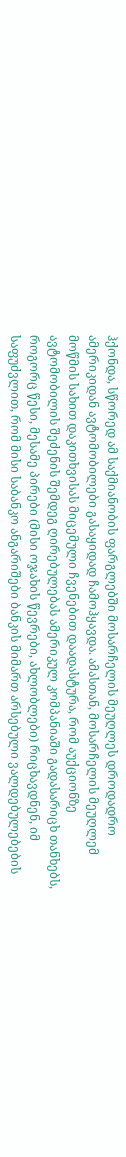ჰქონდა, სწორედ ამ საქმიანობის ფარგლებში მოსარჩელის მეუღლეს დროდადრო ამერიკიდან ავტომობილები გასაყიდად ჩამოჰყავდა. ამასთან, მოსარჩელის მეუღლემ მოწმის სახით დაკითხვისას მიცემული ჩვენებით დაადასტურა, რომ აუქციონზე ავტომობილის შეძენის შემდეგ ღირებულებას ამერიკულ კომპანიაში გადასარიცხ თანხებს, როგორც წესი, მესამე პირები (მისი ოჯახის წევრები, ახლობლები) რიცხავდნენ, იმ საფუძვლით, რომ მისი საბანკო ანგარიშები ბანკის მიმართ არსებული ვალდებულებების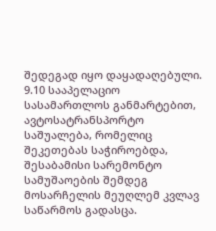შედეგად იყო დაყადაღებული.
9.10 სააპელაციო სასამართლოს განმარტებით, ავტოსატრანსპორტო საშუალება, რომელიც შეკეთებას საჭიროებდა, შესაბამისი სარემონტო სამუშაოების შემდეგ მოსარჩელის მეუღლემ კვლავ საწარმოს გადასცა.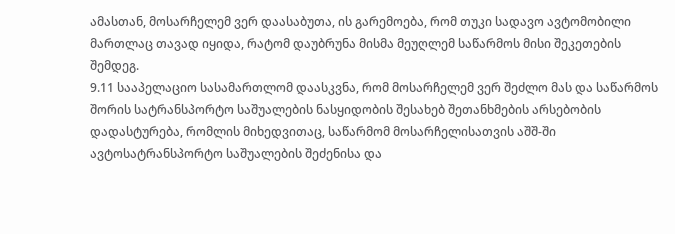ამასთან, მოსარჩელემ ვერ დაასაბუთა, ის გარემოება, რომ თუკი სადავო ავტომობილი მართლაც თავად იყიდა, რატომ დაუბრუნა მისმა მეუღლემ საწარმოს მისი შეკეთების შემდეგ.
9.11 სააპელაციო სასამართლომ დაასკვნა, რომ მოსარჩელემ ვერ შეძლო მას და საწარმოს შორის სატრანსპორტო საშუალების ნასყიდობის შესახებ შეთანხმების არსებობის დადასტურება, რომლის მიხედვითაც, საწარმომ მოსარჩელისათვის აშშ-ში ავტოსატრანსპორტო საშუალების შეძენისა და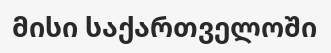მისი საქართველოში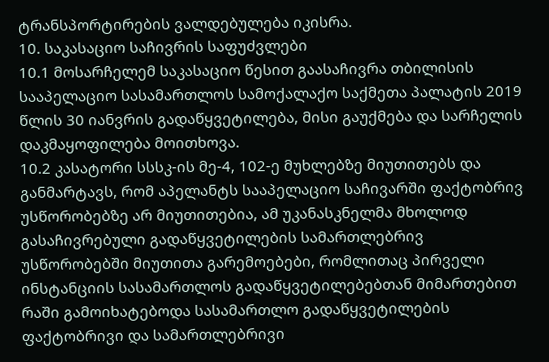ტრანსპორტირების ვალდებულება იკისრა.
10. საკასაციო საჩივრის საფუძვლები
10.1 მოსარჩელემ საკასაციო წესით გაასაჩივრა თბილისის სააპელაციო სასამართლოს სამოქალაქო საქმეთა პალატის 2019 წლის 30 იანვრის გადაწყვეტილება, მისი გაუქმება და სარჩელის დაკმაყოფილება მოითხოვა.
10.2 კასატორი სსსკ-ის მე-4, 102-ე მუხლებზე მიუთითებს და განმარტავს, რომ აპელანტს სააპელაციო საჩივარში ფაქტობრივ უსწორობებზე არ მიუთითებია, ამ უკანასკნელმა მხოლოდ გასაჩივრებული გადაწყვეტილების სამართლებრივ უსწორობებში მიუთითა გარემოებები, რომლითაც პირველი ინსტანციის სასამართლოს გადაწყვეტილებებთან მიმართებით რაში გამოიხატებოდა სასამართლო გადაწყვეტილების ფაქტობრივი და სამართლებრივი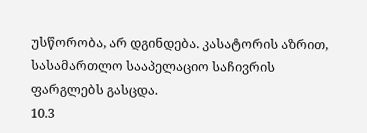უსწორობა, არ დგინდება. კასატორის აზრით, სასამართლო სააპელაციო საჩივრის ფარგლებს გასცდა.
10.3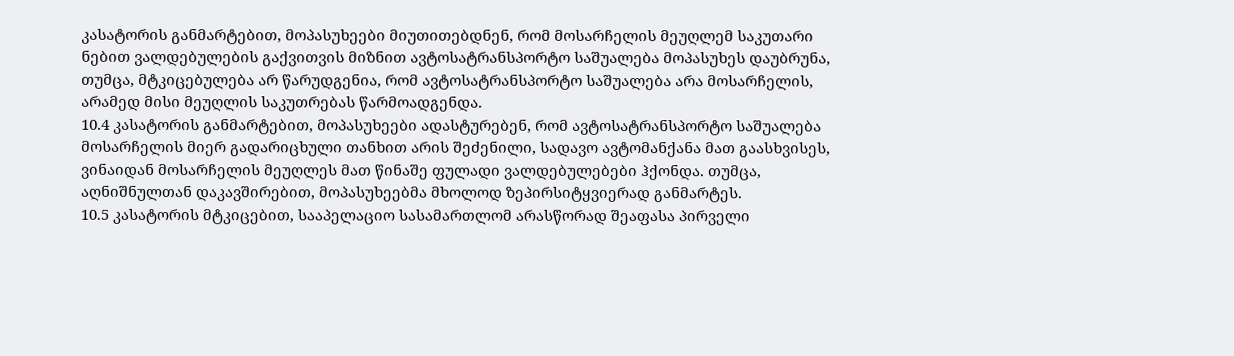კასატორის განმარტებით, მოპასუხეები მიუთითებდნენ, რომ მოსარჩელის მეუღლემ საკუთარი ნებით ვალდებულების გაქვითვის მიზნით ავტოსატრანსპორტო საშუალება მოპასუხეს დაუბრუნა, თუმცა, მტკიცებულება არ წარუდგენია, რომ ავტოსატრანსპორტო საშუალება არა მოსარჩელის, არამედ მისი მეუღლის საკუთრებას წარმოადგენდა.
10.4 კასატორის განმარტებით, მოპასუხეები ადასტურებენ, რომ ავტოსატრანსპორტო საშუალება მოსარჩელის მიერ გადარიცხული თანხით არის შეძენილი, სადავო ავტომანქანა მათ გაასხვისეს, ვინაიდან მოსარჩელის მეუღლეს მათ წინაშე ფულადი ვალდებულებები ჰქონდა. თუმცა, აღნიშნულთან დაკავშირებით, მოპასუხეებმა მხოლოდ ზეპირსიტყვიერად განმარტეს.
10.5 კასატორის მტკიცებით, სააპელაციო სასამართლომ არასწორად შეაფასა პირველი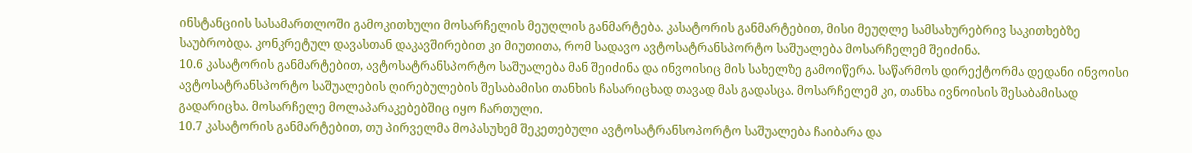ინსტანციის სასამართლოში გამოკითხული მოსარჩელის მეუღლის განმარტება. კასატორის განმარტებით, მისი მეუღლე სამსახურებრივ საკითხებზე საუბრობდა. კონკრეტულ დავასთან დაკავშირებით კი მიუთითა, რომ სადავო ავტოსატრანსპორტო საშუალება მოსარჩელემ შეიძინა.
10.6 კასატორის განმარტებით, ავტოსატრანსპორტო საშუალება მან შეიძინა და ინვოისიც მის სახელზე გამოიწერა. საწარმოს დირექტორმა დედანი ინვოისი ავტოსატრანსპორტო საშუალების ღირებულების შესაბამისი თანხის ჩასარიცხად თავად მას გადასცა. მოსარჩელემ კი, თანხა ივნოისის შესაბამისად გადარიცხა. მოსარჩელე მოლაპარაკებებშიც იყო ჩართული.
10.7 კასატორის განმარტებით, თუ პირველმა მოპასუხემ შეკეთებული ავტოსატრანსოპორტო საშუალება ჩაიბარა და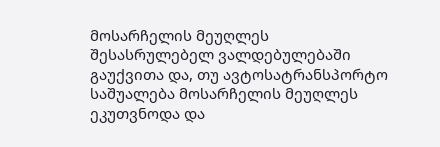მოსარჩელის მეუღლეს შესასრულებელ ვალდებულებაში გაუქვითა და, თუ ავტოსატრანსპორტო საშუალება მოსარჩელის მეუღლეს ეკუთვნოდა და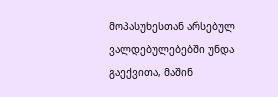მოპასუხესთან არსებულ ვალდებულებებში უნდა გაექვითა, მაშინ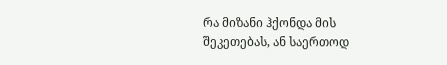რა მიზანი ჰქონდა მის შეკეთებას, ან საერთოდ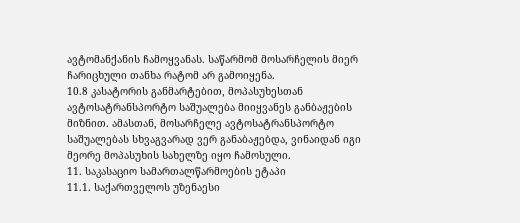ავტომანქანის ჩამოყვანას. საწარმომ მოსარჩელის მიერ ჩარიცხული თანხა რატომ არ გამოიყენა.
10.8 კასატორის განმარტებით, მოპასუხესთან ავტოსატრანსპორტო საშუალება მიიყვანეს განბაჟების მიზნით. ამასთან, მოსარჩელე ავტოსატრანსპორტო საშუალებას სხვაგვარად ვერ განაბაჟებდა, ვინაიდან იგი მეორე მოპასუხის სახელზე იყო ჩამოსული.
11. საკასაციო სამართალწარმოების ეტაპი
11.1. საქართველოს უზენაესი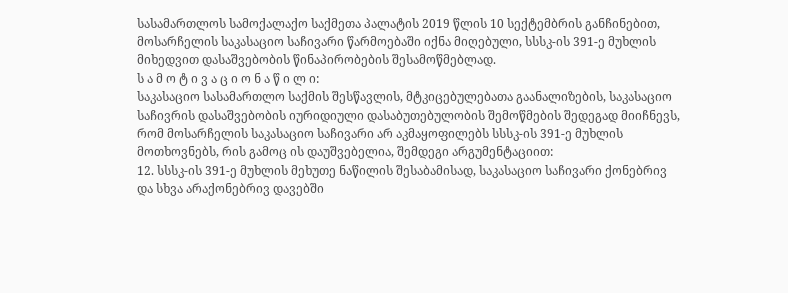სასამართლოს სამოქალაქო საქმეთა პალატის 2019 წლის 10 სექტემბრის განჩინებით, მოსარჩელის საკასაციო საჩივარი წარმოებაში იქნა მიღებული, სსსკ-ის 391-ე მუხლის მიხედვით დასაშვებობის წინაპირობების შესამოწმებლად.
ს ა მ ო ტ ი ვ ა ც ი ო ნ ა წ ი ლ ი:
საკასაციო სასამართლო საქმის შესწავლის, მტკიცებულებათა გაანალიზების, საკასაციო საჩივრის დასაშვებობის იურიდიული დასაბუთებულობის შემოწმების შედეგად მიიჩნევს, რომ მოსარჩელის საკასაციო საჩივარი არ აკმაყოფილებს სსსკ-ის 391-ე მუხლის მოთხოვნებს, რის გამოც ის დაუშვებელია, შემდეგი არგუმენტაციით:
12. სსსკ-ის 391-ე მუხლის მეხუთე ნაწილის შესაბამისად, საკასაციო საჩივარი ქონებრივ და სხვა არაქონებრივ დავებში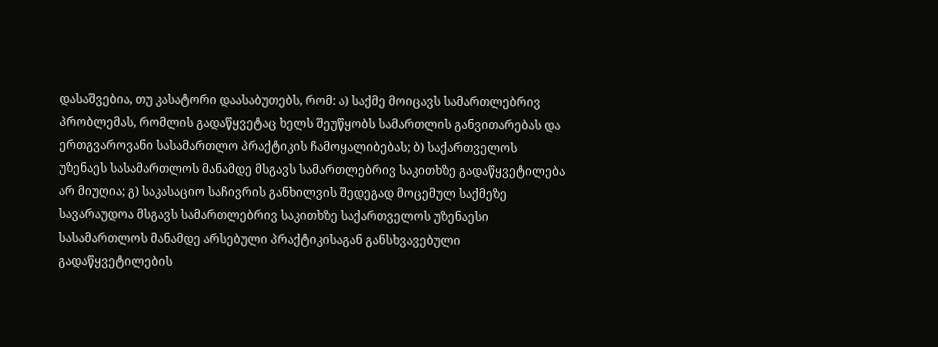დასაშვებია, თუ კასატორი დაასაბუთებს, რომ: ა) საქმე მოიცავს სამართლებრივ პრობლემას, რომლის გადაწყვეტაც ხელს შეუწყობს სამართლის განვითარებას და ერთგვაროვანი სასამართლო პრაქტიკის ჩამოყალიბებას; ბ) საქართველოს უზენაეს სასამართლოს მანამდე მსგავს სამართლებრივ საკითხზე გადაწყვეტილება არ მიუღია; გ) საკასაციო საჩივრის განხილვის შედეგად მოცემულ საქმეზე სავარაუდოა მსგავს სამართლებრივ საკითხზე საქართველოს უზენაესი სასამართლოს მანამდე არსებული პრაქტიკისაგან განსხვავებული გადაწყვეტილების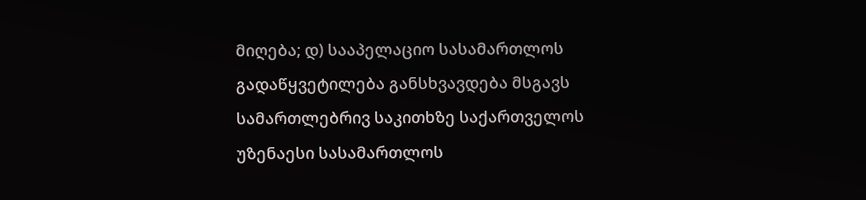მიღება; დ) სააპელაციო სასამართლოს გადაწყვეტილება განსხვავდება მსგავს სამართლებრივ საკითხზე საქართველოს უზენაესი სასამართლოს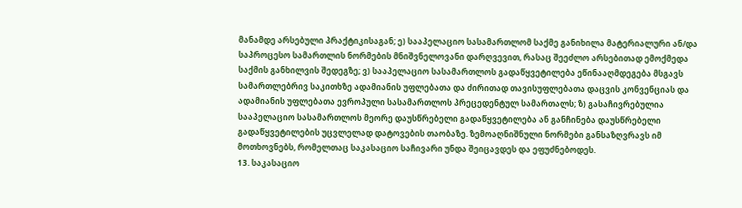მანამდე არსებული პრაქტიკისაგან; ე) სააპელაციო სასამართლომ საქმე განიხილა მატერიალური ან/და საპროცესო სამართლის ნორმების მნიშვნელოვანი დარღვევით, რასაც შეეძლო არსებითად ემოქმედა საქმის განხილვის შედეგზე; ვ) სააპელაციო სასამართლოს გადაწყვეტილება ეწინააღმდეგება მსგავს სამართლებრივ საკითხზე ადამიანის უფლებათა და ძირითად თავისუფლებათა დაცვის კონვენციას და ადამიანის უფლებათა ევროპული სასამართლოს პრეცედენტულ სამართალს; ზ) გასაჩივრებულია სააპელაციო სასამართლოს მეორე დაუსწრებელი გადაწყვეტილება ან განჩინება დაუსწრებელი გადაწყვეტილების უცვლელად დატოვების თაობაზე. ზემოაღნიშნული ნორმები განსაზღვრავს იმ მოთხოვნებს, რომელთაც საკასაციო საჩივარი უნდა შეიცავდეს და ეფუძნებოდეს.
13. საკასაციო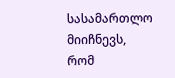სასამართლო მიიჩნევს, რომ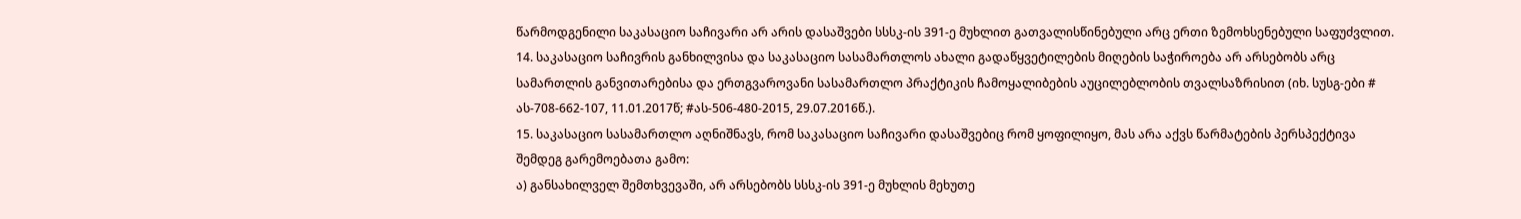წარმოდგენილი საკასაციო საჩივარი არ არის დასაშვები სსსკ-ის 391-ე მუხლით გათვალისწინებული არც ერთი ზემოხსენებული საფუძვლით.
14. საკასაციო საჩივრის განხილვისა და საკასაციო სასამართლოს ახალი გადაწყვეტილების მიღების საჭიროება არ არსებობს არც სამართლის განვითარებისა და ერთგვაროვანი სასამართლო პრაქტიკის ჩამოყალიბების აუცილებლობის თვალსაზრისით (იხ. სუსგ-ები # ას-708-662-107, 11.01.2017წ; #ას-506-480-2015, 29.07.2016წ.).
15. საკასაციო სასამართლო აღნიშნავს, რომ საკასაციო საჩივარი დასაშვებიც რომ ყოფილიყო, მას არა აქვს წარმატების პერსპექტივა შემდეგ გარემოებათა გამო:
ა) განსახილველ შემთხვევაში, არ არსებობს სსსკ-ის 391-ე მუხლის მეხუთე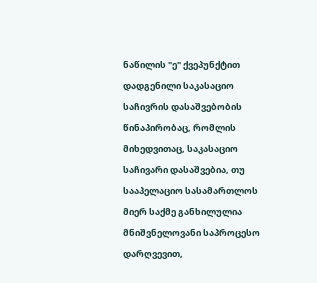ნაწილის "ე" ქვეპუნქტით დადგენილი საკასაციო საჩივრის დასაშვებობის წინაპირობაც, რომლის მიხედვითაც, საკასაციო საჩივარი დასაშვებია, თუ სააპელაციო სასამართლოს მიერ საქმე განხილულია მნიშვნელოვანი საპროცესო დარღვევით,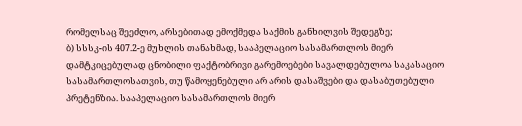რომელსაც შეეძლო, არსებითად ემოქმედა საქმის განხილვის შედეგზე;
ბ) სსსკ-ის 407.2-ე მუხლის თანახმად, სააპელაციო სასამართლოს მიერ დამტკიცებულად ცნობილი ფაქტობრივი გარემოებები სავალდებულოა საკასაციო სასამართლოსათვის, თუ წამოყენებული არ არის დასაშვები და დასაბუთებული პრეტენზია. სააპელაციო სასამართლოს მიერ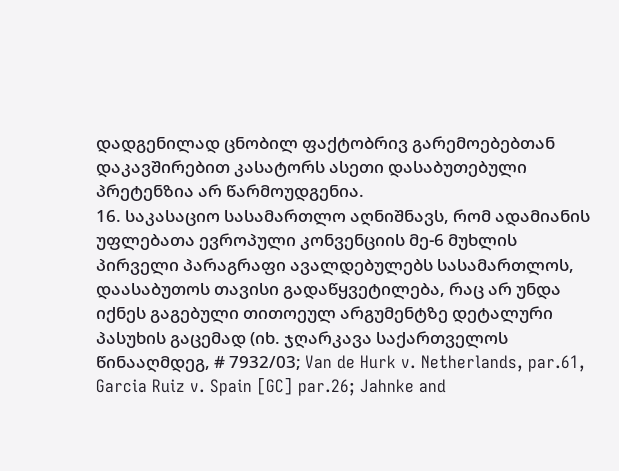დადგენილად ცნობილ ფაქტობრივ გარემოებებთან დაკავშირებით კასატორს ასეთი დასაბუთებული პრეტენზია არ წარმოუდგენია.
16. საკასაციო სასამართლო აღნიშნავს, რომ ადამიანის უფლებათა ევროპული კონვენციის მე-6 მუხლის პირველი პარაგრაფი ავალდებულებს სასამართლოს, დაასაბუთოს თავისი გადაწყვეტილება, რაც არ უნდა იქნეს გაგებული თითოეულ არგუმენტზე დეტალური პასუხის გაცემად (იხ. ჯღარკავა საქართველოს წინააღმდეგ, # 7932/03; Van de Hurk v. Netherlands, par.61, Garcia Ruiz v. Spain [GC] par.26; Jahnke and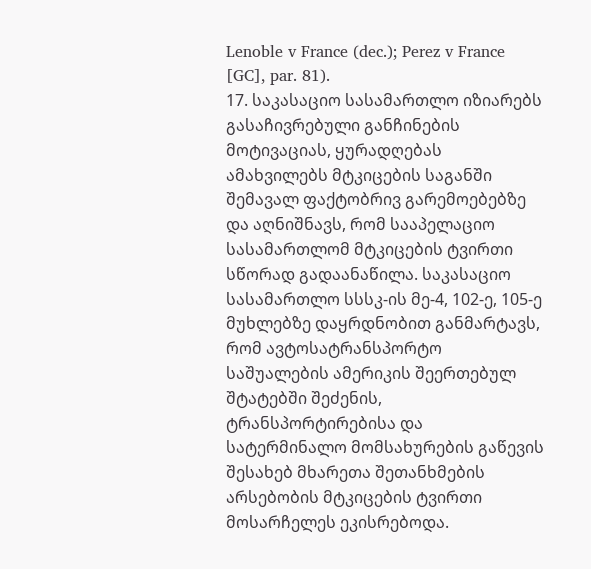Lenoble v France (dec.); Perez v France [GC], par. 81).
17. საკასაციო სასამართლო იზიარებს გასაჩივრებული განჩინების მოტივაციას, ყურადღებას ამახვილებს მტკიცების საგანში შემავალ ფაქტობრივ გარემოებებზე და აღნიშნავს, რომ სააპელაციო სასამართლომ მტკიცების ტვირთი სწორად გადაანაწილა. საკასაციო სასამართლო სსსკ-ის მე-4, 102-ე, 105-ე მუხლებზე დაყრდნობით განმარტავს, რომ ავტოსატრანსპორტო საშუალების ამერიკის შეერთებულ შტატებში შეძენის, ტრანსპორტირებისა და სატერმინალო მომსახურების გაწევის შესახებ მხარეთა შეთანხმების არსებობის მტკიცების ტვირთი მოსარჩელეს ეკისრებოდა.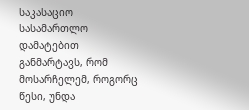საკასაციო სასამართლო დამატებით განმარტავს, რომ მოსარჩელემ, როგორც წესი, უნდა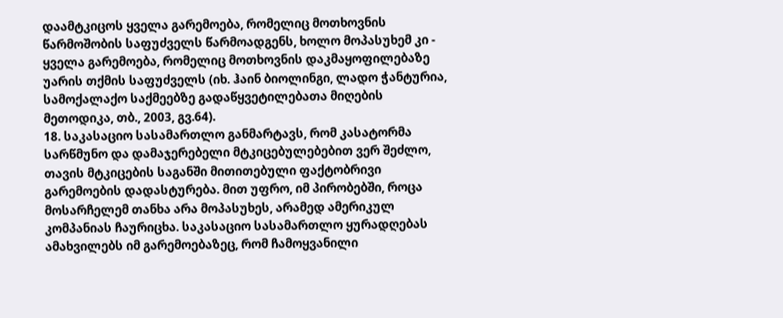დაამტკიცოს ყველა გარემოება, რომელიც მოთხოვნის წარმოშობის საფუძველს წარმოადგენს, ხოლო მოპასუხემ კი - ყველა გარემოება, რომელიც მოთხოვნის დაკმაყოფილებაზე უარის თქმის საფუძველს (იხ. ჰაინ ბიოლინგი, ლადო ჭანტურია, სამოქალაქო საქმეებზე გადაწყვეტილებათა მიღების მეთოდიკა, თბ., 2003, გვ.64).
18. საკასაციო სასამართლო განმარტავს, რომ კასატორმა სარწმუნო და დამაჯერებელი მტკიცებულებებით ვერ შეძლო, თავის მტკიცების საგანში მითითებული ფაქტობრივი გარემოების დადასტურება. მით უფრო, იმ პირობებში, როცა მოსარჩელემ თანხა არა მოპასუხეს, არამედ ამერიკულ კომპანიას ჩაურიცხა. საკასაციო სასამართლო ყურადღებას ამახვილებს იმ გარემოებაზეც, რომ ჩამოყვანილი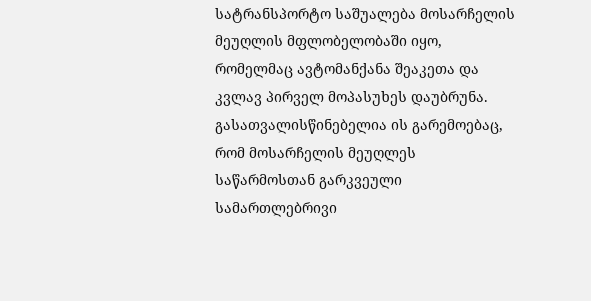სატრანსპორტო საშუალება მოსარჩელის მეუღლის მფლობელობაში იყო, რომელმაც ავტომანქანა შეაკეთა და კვლავ პირველ მოპასუხეს დაუბრუნა. გასათვალისწინებელია ის გარემოებაც, რომ მოსარჩელის მეუღლეს საწარმოსთან გარკვეული სამართლებრივი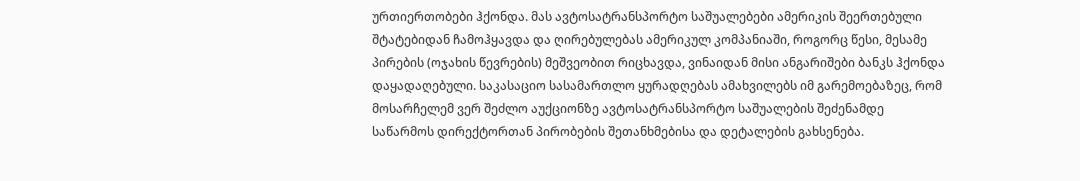ურთიერთობები ჰქონდა. მას ავტოსატრანსპორტო საშუალებები ამერიკის შეერთებული შტატებიდან ჩამოჰყავდა და ღირებულებას ამერიკულ კომპანიაში, როგორც წესი, მესამე პირების (ოჯახის წევრების) მეშვეობით რიცხავდა, ვინაიდან მისი ანგარიშები ბანკს ჰქონდა დაყადაღებული. საკასაციო სასამართლო ყურადღებას ამახვილებს იმ გარემოებაზეც, რომ მოსარჩელემ ვერ შეძლო აუქციონზე ავტოსატრანსპორტო საშუალების შეძენამდე საწარმოს დირექტორთან პირობების შეთანხმებისა და დეტალების გახსენება.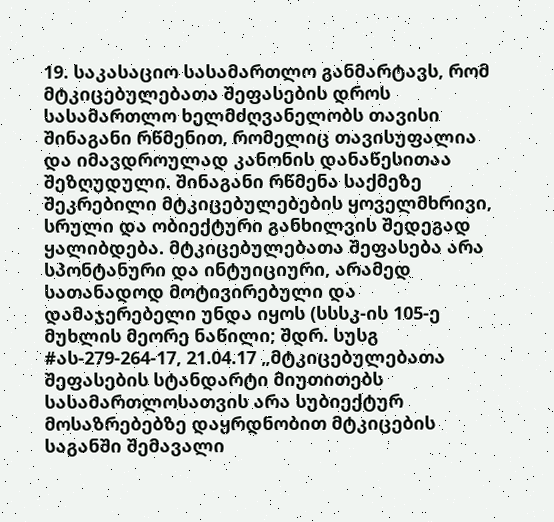19. საკასაციო სასამართლო განმარტავს, რომ მტკიცებულებათა შეფასების დროს სასამართლო ხელმძღვანელობს თავისი შინაგანი რწმენით, რომელიც თავისუფალია და იმავდროულად კანონის დანაწესითაა შეზღუდული. შინაგანი რწმენა საქმეზე შეკრებილი მტკიცებულებების ყოველმხრივი, სრული და ობიექტური განხილვის შედეგად ყალიბდება. მტკიცებულებათა შეფასება არა სპონტანური და ინტუიციური, არამედ სათანადოდ მოტივირებული და დამაჯერებელი უნდა იყოს (სსსკ-ის 105-ე მუხლის მეორე ნაწილი; შდრ. სუსგ #ას-279-264-17, 21.04.17 „მტკიცებულებათა შეფასების სტანდარტი მიუთითებს სასამართლოსათვის არა სუბიექტურ მოსაზრებებზე დაყრდნობით მტკიცების საგანში შემავალი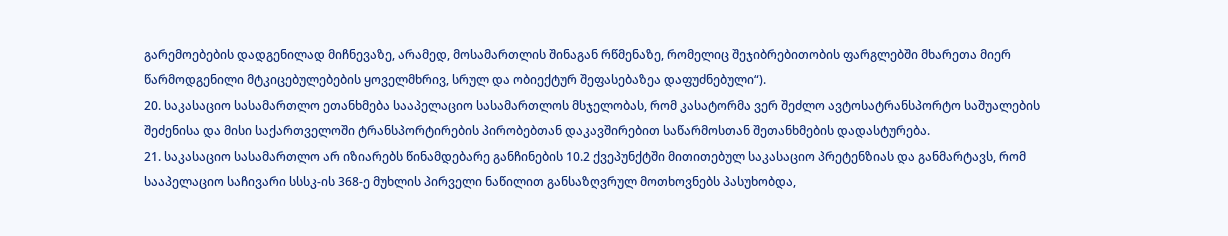გარემოებების დადგენილად მიჩნევაზე, არამედ, მოსამართლის შინაგან რწმენაზე, რომელიც შეჯიბრებითობის ფარგლებში მხარეთა მიერ წარმოდგენილი მტკიცებულებების ყოველმხრივ, სრულ და ობიექტურ შეფასებაზეა დაფუძნებული“).
20. საკასაციო სასამართლო ეთანხმება სააპელაციო სასამართლოს მსჯელობას, რომ კასატორმა ვერ შეძლო ავტოსატრანსპორტო საშუალების შეძენისა და მისი საქართველოში ტრანსპორტირების პირობებთან დაკავშირებით საწარმოსთან შეთანხმების დადასტურება.
21. საკასაციო სასამართლო არ იზიარებს წინამდებარე განჩინების 10.2 ქვეპუნქტში მითითებულ საკასაციო პრეტენზიას და განმარტავს, რომ სააპელაციო საჩივარი სსსკ-ის 368-ე მუხლის პირველი ნაწილით განსაზღვრულ მოთხოვნებს პასუხობდა,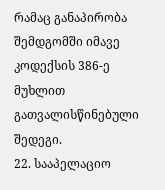რამაც განაპირობა შემდგომში იმავე კოდექსის 386-ე მუხლით გათვალისწინებული შედეგი.
22. სააპელაციო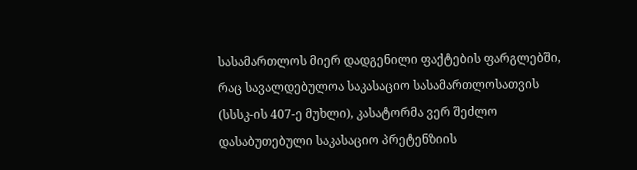სასამართლოს მიერ დადგენილი ფაქტების ფარგლებში, რაც სავალდებულოა საკასაციო სასამართლოსათვის (სსსკ-ის 407-ე მუხლი), კასატორმა ვერ შეძლო დასაბუთებული საკასაციო პრეტენზიის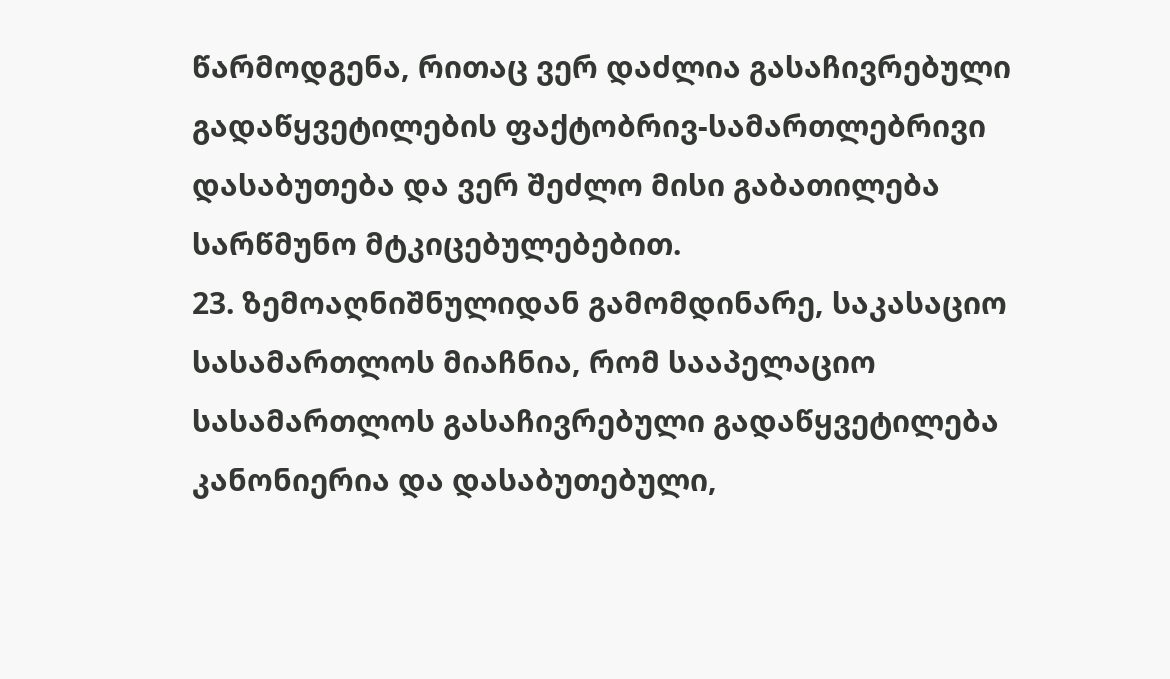წარმოდგენა, რითაც ვერ დაძლია გასაჩივრებული გადაწყვეტილების ფაქტობრივ-სამართლებრივი დასაბუთება და ვერ შეძლო მისი გაბათილება სარწმუნო მტკიცებულებებით.
23. ზემოაღნიშნულიდან გამომდინარე, საკასაციო სასამართლოს მიაჩნია, რომ სააპელაციო სასამართლოს გასაჩივრებული გადაწყვეტილება კანონიერია და დასაბუთებული,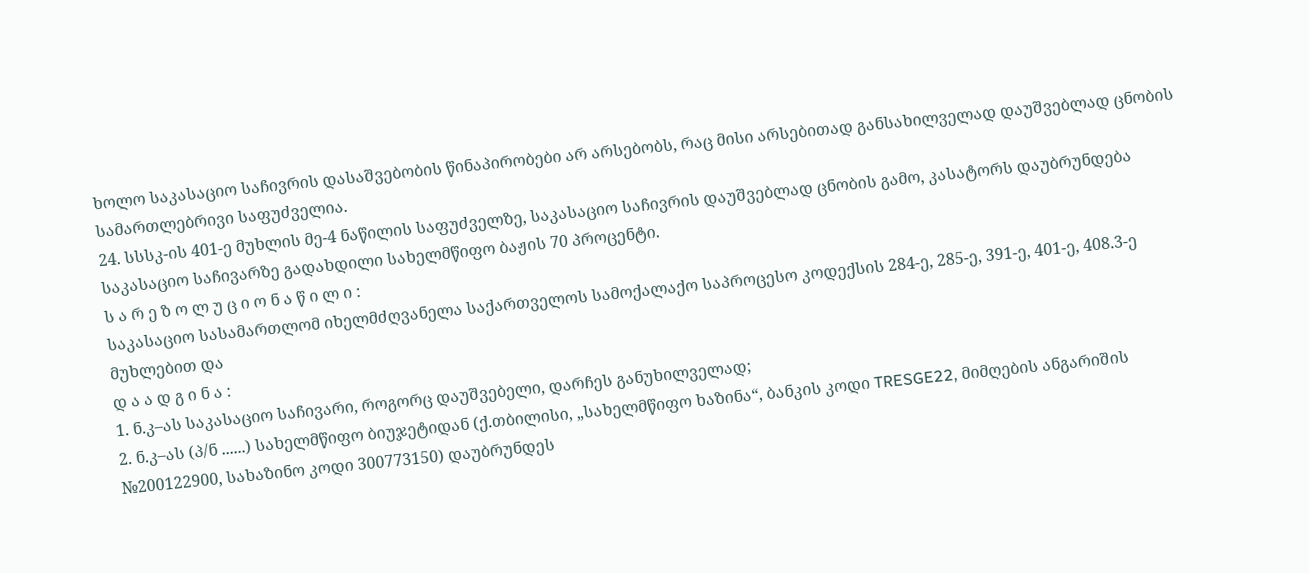ხოლო საკასაციო საჩივრის დასაშვებობის წინაპირობები არ არსებობს, რაც მისი არსებითად განსახილველად დაუშვებლად ცნობის სამართლებრივი საფუძველია.
24. სსსკ-ის 401-ე მუხლის მე-4 ნაწილის საფუძველზე, საკასაციო საჩივრის დაუშვებლად ცნობის გამო, კასატორს დაუბრუნდება საკასაციო საჩივარზე გადახდილი სახელმწიფო ბაჟის 70 პროცენტი.
ს ა რ ე ზ ო ლ უ ც ი ო ნ ა წ ი ლ ი :
საკასაციო სასამართლომ იხელმძღვანელა საქართველოს სამოქალაქო საპროცესო კოდექსის 284-ე, 285-ე, 391-ე, 401-ე, 408.3-ე მუხლებით და
დ ა ა დ გ ი ნ ა :
1. ნ.კ–ას საკასაციო საჩივარი, როგორც დაუშვებელი, დარჩეს განუხილველად;
2. ნ.კ–ას (პ/ნ ......) სახელმწიფო ბიუჯეტიდან (ქ.თბილისი, „სახელმწიფო ხაზინა“, ბანკის კოდი TRESGE22, მიმღების ანგარიშის №200122900, სახაზინო კოდი 300773150) დაუბრუნდეს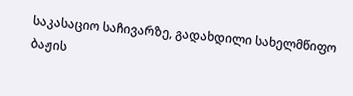საკასაციო საჩივარზე, გადახდილი სახელმწიფო ბაჟის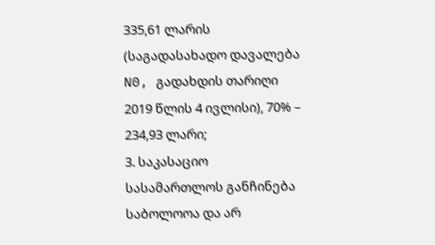335,61 ლარის (საგადასახადო დავალება N0, გადახდის თარიღი 2019 წლის 4 ივლისი), 70% – 234,93 ლარი;
3. საკასაციო სასამართლოს განჩინება საბოლოოა და არ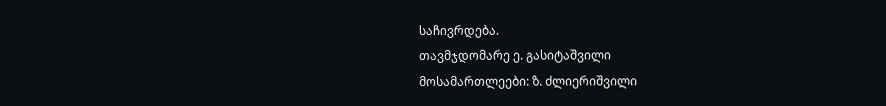საჩივრდება.
თავმჯდომარე ე. გასიტაშვილი
მოსამართლეები: ზ. ძლიერიშვილი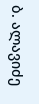ბ. ალავიძე